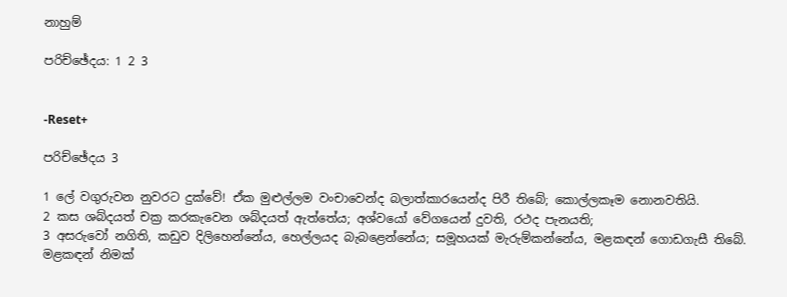නාහුම්

පරිච්ඡේදය: 1 2 3


-Reset+

පරිච්ඡේදය 3

1 ලේ වගුරුවන නුවරට දුක්වේ! ඒක මුළුල්ලම වංචාවෙන්ද බලාත්කාරයෙන්ද පිරී තිබේ; කොල්ලකෑම නොනවතියි.
2 කස ශබ්දයත් චක්‍ර කරකැවෙන ශබ්දයත් ඇත්තේය; අශ්වයෝ වේගයෙන් දුවති, රථද පැනයති;
3 අසරුවෝ නගිති, කඩුව දිලිහෙන්නේය, හෙල්ලයද බැබළෙන්නේය; සමූහයක් මැරුම්කන්නේය, මළකඳන් ගොඩගැසී තිබේ. මළකඳන් නිමක්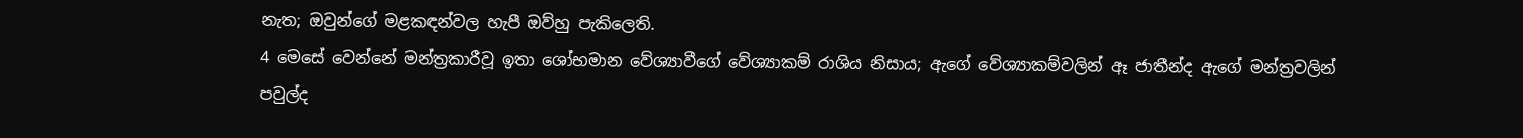නැත; ඔවුන්ගේ මළකඳන්වල හැපී ඔව්හු පැකිලෙති.
4 මෙසේ වෙන්නේ මන්ත්‍රකාරීවූ ඉතා ශෝභමාන වේශ්‍යාවීගේ වේශ්‍යාකම් රාශිය නිසාය; ඇගේ වේශ්‍යාකම්වලින් ඈ ජාතීන්ද ඇගේ මන්ත්‍රවලින් පවුල්ද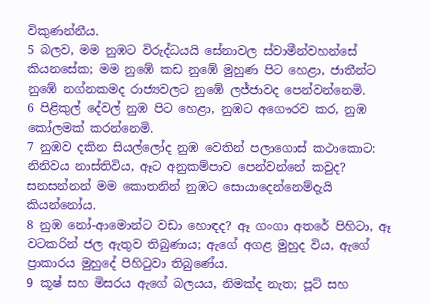විකුණන්නීය.
5 බලව, මම නුඹට විරුද්ධයයි සේනාවල ස්වාමීන්වහන්සේ කියනසේක; මම නුඹේ කඩ නුඹේ මුහුණ පිට හෙළා, ජාතීන්ට නුඹේ නග්නකමද රාජ්‍යවලට නුඹේ ලජ්ජාවද පෙන්වන්නෙමි.
6 පිළිකුල් දේවල් නුඹ පිට හෙළා, නුඹට අගෞරව කර, නුඹ කෝලමක් කරන්නෙමි.
7 නුඹව දකින සියල්ලෝද නුඹ වෙතින් පලාගොස් කථාකොට: නිනිවය නාස්තිවිය, ඈට අනුකම්පාව පෙන්වන්නේ කවුද? සනසන්නන් මම කොතනින් නුඹට සොයාදෙන්නෙම්දැයි කියන්නෝය.
8 නුඹ නෝ-ආමොන්ට වඩා හොඳද? ඈ ගංගා අතරේ පිහිටා, ඈ වටකරින් ජල ඇතුව තිබුණාය; ඇගේ අගළ මුහුද විය, ඇගේ ප්‍රාකාරය මුහුදේ පිහිටුවා තිබුණේය.
9 කූෂ් සහ මිසරය ඇගේ බලයය, නිමක්ද නැත; පූට් සහ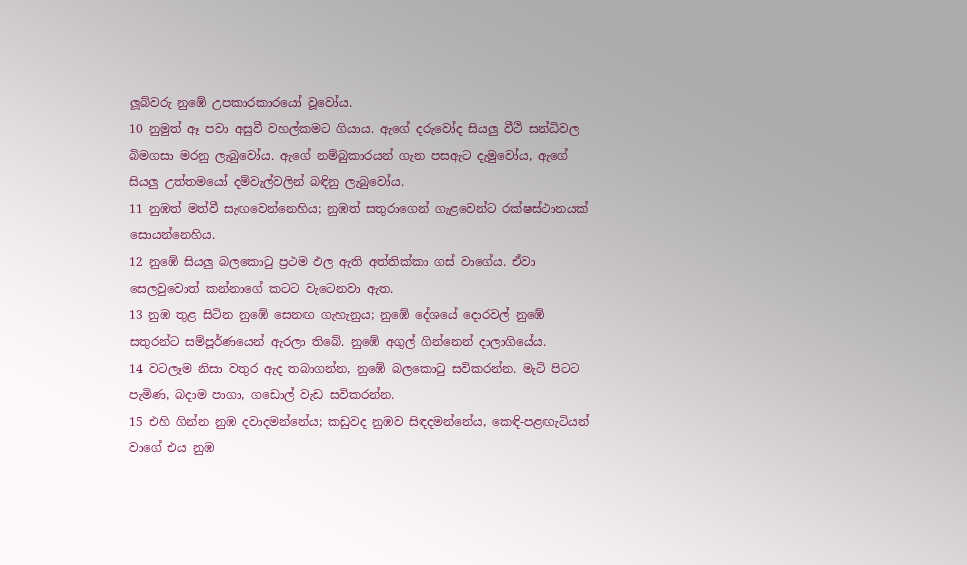ලූබ්වරු නුඹේ උපකාරකාරයෝ වූවෝය.
10 නුමුත් ඈ පවා අසුවී වහල්කමට ගියාය. ඇගේ දරුවෝද සියලු වීථි සන්ධිවල බිමගසා මරනු ලැබුවෝය. ඇගේ නම්බුකාරයන් ගැන පසඇට දැමුවෝය, ඇගේ සියලු උත්තමයෝ දම්වැල්වලින් බඳිනු ලැබුවෝය.
11 නුඹත් මත්වී සැඟවෙන්නෙහිය; නුඹත් සතුරාගෙන් ගැළවෙන්ට රක්ෂස්ථානයක් සොයන්නෙහිය.
12 නුඹේ සියලු බලකොටු ප්‍රථම ඵල ඇති අත්තික්කා ගස් වාගේය. ඒවා සෙලවුවොත් කන්නාගේ කටට වැටෙනවා ඇත.
13 නුඹ තුළ සිටින නුඹේ සෙනඟ ගැහැනුය; නුඹේ දේශයේ දොරවල් නුඹේ සතුරන්ට සම්පූර්ණයෙන් ඇරලා තිබේ. නුඹේ අගුල් ගින්නෙන් දාලාගියේය.
14 වටලෑම නිසා වතුර ඇද තබාගන්න, නුඹේ බලකොටු සවිකරන්න. මැටි පිටට පැමිණ, බදාම පාගා, ගඩොල් වැඩ සවිකරන්න.
15 එහි ගින්න නුඹ දවාදමන්නේය; කඩුවද නුඹව සිඳදමන්නේය, කෙඳි-පළඟැටියන් වාගේ එය නුඹ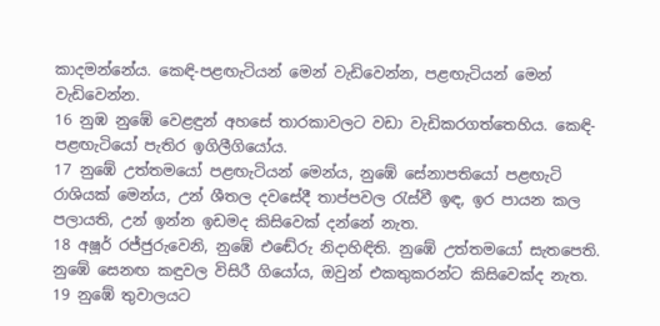කාදමන්නේය. කෙඳි-පළඟැටියන් මෙන් වැඩිවෙන්න, පළඟැටියන් මෙන් වැඩිවෙන්න.
16 නුඹ නුඹේ වෙළඳුන් අහසේ තාරකාවලට වඩා වැඩිකරගත්තෙහිය. කෙඳි-පළඟැටියෝ පැතිර ඉගිලීගියෝය.
17 නුඹේ උත්තමයෝ පළඟැටියන් මෙන්ය, නුඹේ සේනාපතියෝ පළඟැටි රාශියක් මෙන්ය, උන් ශීතල දවසේදී තාප්පවල රැස්වී ඉඳ, ඉර පායන කල පලායති, උන් ඉන්න ඉඩමද කිසිවෙක් දන්නේ නැත.
18 අෂූර් රජ්ජුරුවෙනි, නුඹේ එඬේරු නිදාහිඳිති. නුඹේ උත්තමයෝ සැතපෙති. නුඹේ සෙනඟ කඳුවල විසිරී ගියෝය, ඔවුන් එකතුකරන්ට කිසිවෙක්ද නැත.
19 නුඹේ තුවාලයට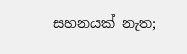සහනයක් නැත;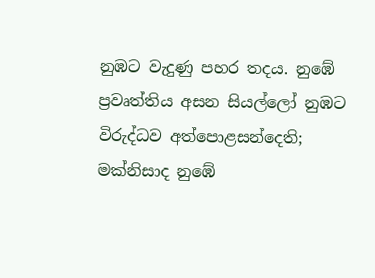නුඹට වැදුණු පහර තදය. නුඹේ ප්‍රවෘත්තිය අසන සියල්ලෝ නුඹට විරුද්ධව අත්පොළසන්දෙති; මක්නිසාද නුඹේ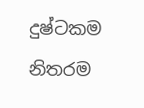දුෂ්ටකම නිතරම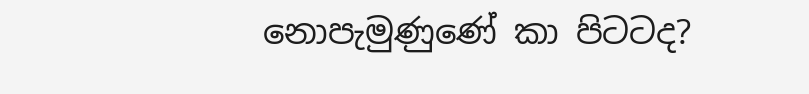නොපැමුණුණේ කා පිටටද?